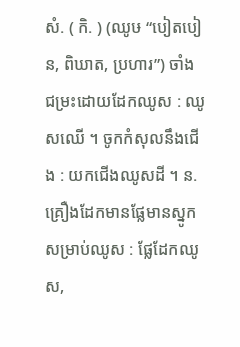សំ. ( កិ. ) (ឈូឞ “បៀតបៀន, ពិឃាត, ប្រហារ”) ចាំង ជម្រះដោយដែកឈូស : ឈូសឈើ ។ ចូកកំសុលនឹងជើង : យកជើងឈូសដី ។ ន. គ្រឿងដែកមានផ្លែមានស្នូក សម្រាប់ឈូស : ផ្លែដែកឈូស,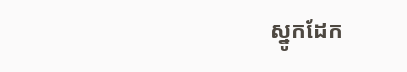ស្នូកដែក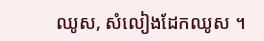ឈូស, សំលៀងដែកឈូស ។